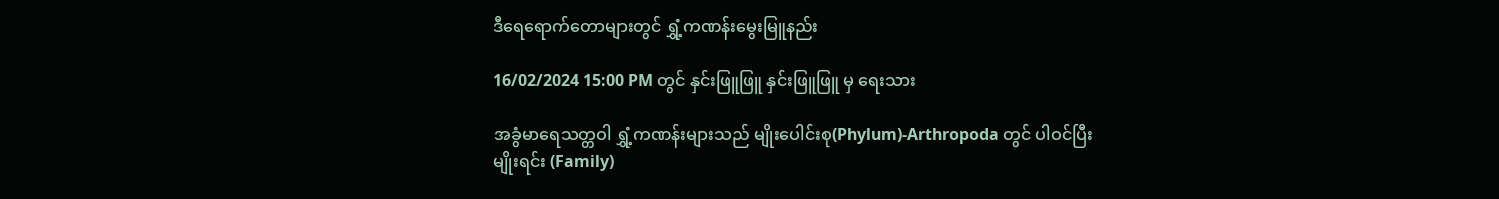ဒီရေရောက်တောများတွင် ရွှံ့ကဏန်းမွေးမြူနည်း

16/02/2024 15:00 PM တွင် နှင်းဖြူဖြူ နှင်းဖြူဖြူ မှ ရေးသား

အခွံမာရေသတ္တဝါ ရွှံ့ကဏန်းများသည် မျိုးပေါင်းစု(Phylum)-Arthropoda တွင် ပါဝင်ပြီး မျိုးရင်း (Family)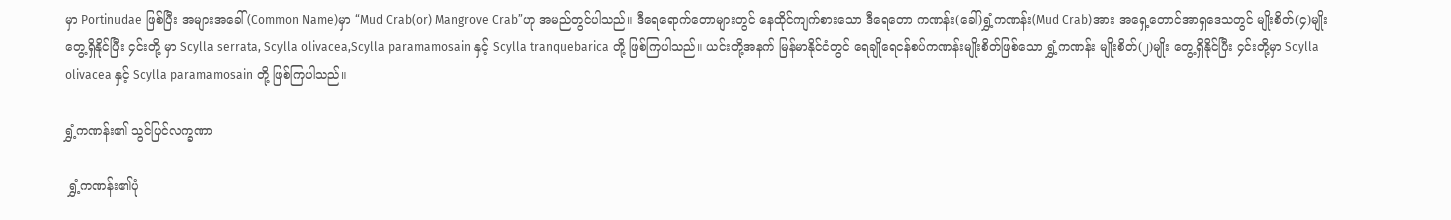မှာ Portinudae ဖြစ်ပြီး အများအခေါ်(Common Name)မှာ “Mud Crab(or) Mangrove Crab”ဟု အမည်တွင်ပါသည်။ ဒီရေရောက်တောများတွင် နေထိုင်ကျက်စားသော ဒီရေတော ကဏန်း(ခေါ်)ရွှံ့ကဏန်း(Mud Crab)အား အရှေ့တောင်အာရှဒေသတွင် မျိုးစိတ်(၄)မျိုးတွေ့ရှိနိုင်ပြီး ၄င်းတို့ မှာ Scylla serrata, Scylla olivacea,Scylla paramamosain နှင့် Scylla tranquebarica တို့ ဖြစ်ကြပါသည်။ ယင်းတို့အနက် မြန်မာနိုင်ငံတွင် ရေချိုရေငန်စပ်ကဏန်းမျိုးစိတ်ဖြစ်သော ရွှံ့ကဏန်း မျိုးစိတ်(၂)မျိုး တွေ့ရှိနိုင်ပြီး ၄င်းတို့မှာ Scylla olivacea နှင့် Scylla paramamosain တို့ ဖြစ်ကြပါသည်။

ရွှံ့ကဏန်း၏ သွင်ပြင်လက္ခဏာ

 ရွှံ့ကဏန်း၏ပုံ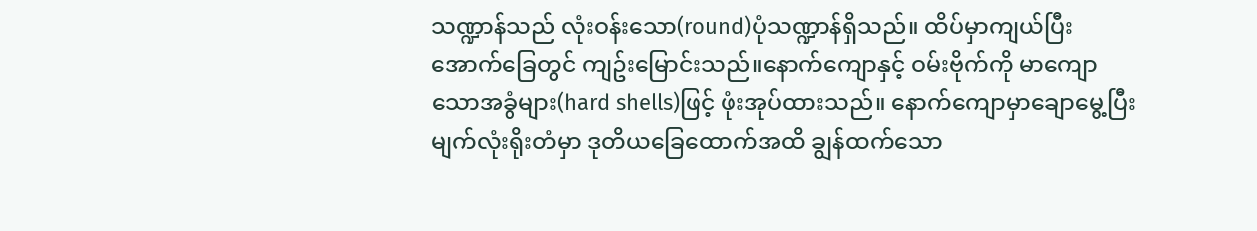သဏ္ဍာန်သည် လုံးဝန်းသော(round)ပုံသဏ္ဍာန်ရှိသည်။ ထိပ်မှာကျယ်ပြီး အောက်ခြေတွင် ကျဥ်းမြောင်းသည်။နောက်ကျောနှင့် ဝမ်းဗိုက်ကို မာကျောသောအခွံများ(hard shells)ဖြင့် ဖုံးအုပ်ထားသည်။ နောက်ကျောမှာချောမွေ့ပြီး မျက်လုံးရိုးတံမှာ ဒုတိယခြေထောက်အထိ ချွန်ထက်သော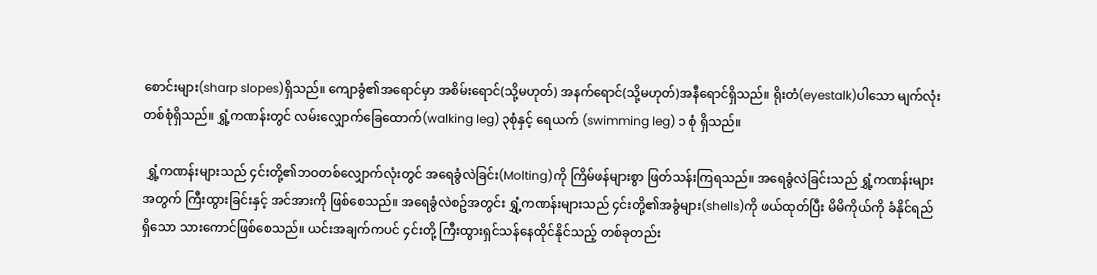စောင်းများ(sharp slopes)ရှိသည်။ ကျောခွံ၏အရောင်မှာ အစိမ်းရောင်(သို့မဟုတ်) အနက်ရောင်(သို့မဟုတ်)အနီရောင်ရှိသည်။ ရိုးတံ(eyestalk)ပါသော မျက်လုံးတစ်စုံရှိသည်။ ရွှံ့ကဏန်းတွင် လမ်းလျှောက်ခြေထောက်(walking leg) ၃စုံနှင့် ရေယက် (swimming leg) ၁ စုံ ရှိသည်။

 ရွှံ့ကဏန်းများသည် ၄င်းတို့၏ဘဝတစ်လျှောက်လုံးတွင် အရေခွံလဲခြင်း(Molting)ကို ကြိမ်ဖန်များစွာ ဖြတ်သန်းကြရသည်။ အရေခွံလဲခြင်းသည် ရွှံ့ကဏန်းများအတွက် ကြီးထွားခြင်းနှင့် အင်အားကို ဖြစ်စေသည်။ အရေခွံလဲစဥ်အတွင်း ရွှံ့ကဏန်းများသည် ၄င်းတို့၏အခွံများ(shells)ကို ဖယ်ထုတ်ပြီး မိမိကိုယ်ကို ခံနိုင်ရည်ရှိသော သားကောင်ဖြစ်စေသည်။ ယင်းအချက်ကပင် ၄င်းတို့ ကြီးထွားရှင်သန်နေထိုင်နိုင်သည့် တစ်ခုတည်း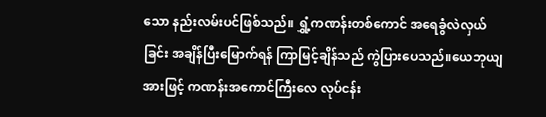သော နည်းလမ်းပင်ဖြစ်သည်။ ရွှံ့ကဏန်းတစ်ကောင် အရေခွံလဲလှယ်ခြင်း အချိန်ပြီးမြောက်ရန် ကြာမြင့်ချိန်သည် ကွဲပြားပေသည်။ယေဘုယျအားဖြင့် ကဏန်းအကောင်ကြီးလေ လုပ်ငန်း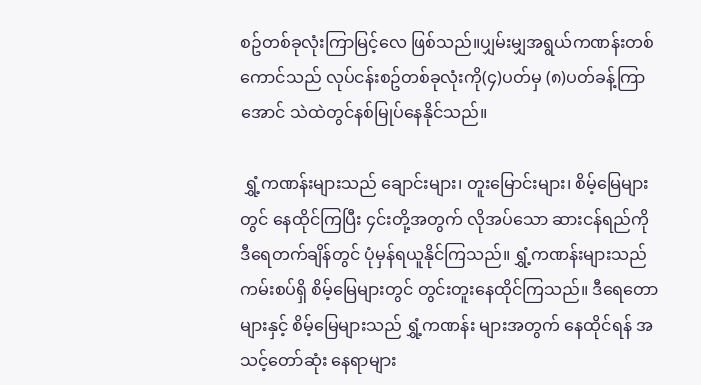စဥ်တစ်ခုလုံးကြာမြင့်လေ ဖြစ်သည်။ပျှမ်းမျှအရွယ်ကဏန်းတစ် ကောင်သည် လုပ်ငန်းစဥ်တစ်ခုလုံးကို(၄)ပတ်မှ (၈)ပတ်ခန့်ကြာအောင် သဲထဲတွင်နစ်မြုပ်နေနိုင်သည်။

 ရွှံ့ကဏန်းများသည် ချောင်းများ၊ တူးမြောင်းများ၊ စိမ့်မြေများတွင် နေထိုင်ကြပြီး ၄င်းတို့အတွက် လိုအပ်သော ဆားငန်ရည်ကို ဒီရေတက်ချိန်တွင် ပုံမှန်ရယူနိုင်ကြသည်။ ရွှံ့ကဏန်းများသည် ကမ်းစပ်ရှိ စိမ့်မြေများတွင် တွင်းတူးနေထိုင်ကြသည်။ ဒီရေတောများနှင့် စိမ့်မြေများသည် ရွှံ့ကဏန်း များအတွက် နေထိုင်ရန် အသင့်တော်ဆုံး နေရာများ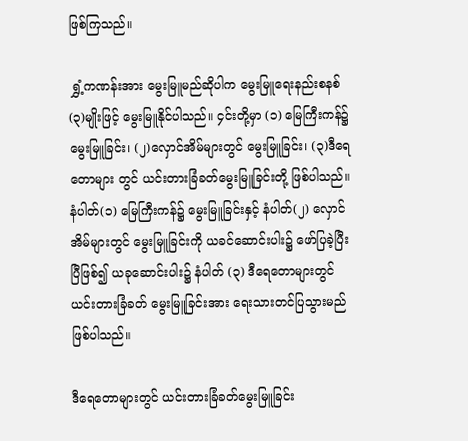ဖြစ်ကြသည်။

 ရွှံ့ကဏန်းအား မွေးမြူမည်ဆိုပါက မွေးမြူရေးနည်းစနစ်(၃)မျိုးဖြင့် မွေးမြူနိုင်ပါသည်။ ၄င်းတို့မှာ (၁) မြေကြီးကန်၌ မွေးမြူခြင်း၊ (၂)လှောင်အိမ်များတွင် မွေးမြူခြင်း၊ (၃)ဒီရေတောများ တွင် ယင်းတားခြံခတ်မွေးမြူခြင်းတို့ ဖြစ်ပါသည်။ နံပါတ်(၁) မြေကြီးကန်၌ မွေးမြူခြင်းနှင့် နံပါတ်(၂) လှောင်အိမ်များတွင် မွေးမြူခြင်းကို ယခင်ဆောင်းပါး၌ ဖော်ပြခဲ့ပြီးပြီဖြစ်၍ ယခုဆောင်းပါး၌ နံပါတ် (၃) ဒီရေတောများတွင် ယင်းတားခြံခတ် မွေးမြူခြင်းအား ရေးသားတင်ပြသွားမည် ဖြစ်ပါသည်။

ဒီရေတောများတွင် ယင်းတားခြံခတ်မွေးမြူခြင်း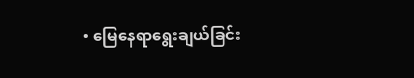• မြေနေရာရွေးချယ်ခြင်း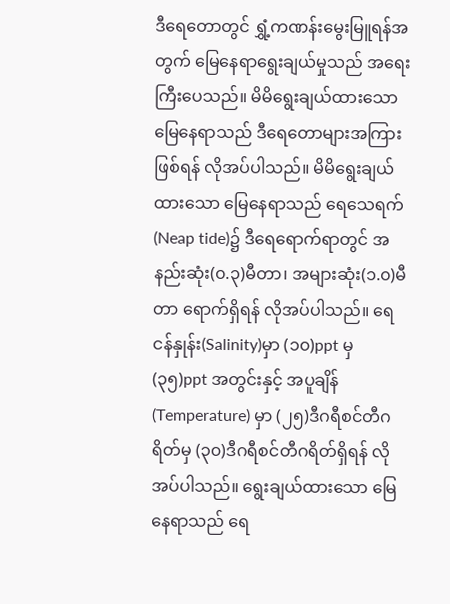ဒီရေတောတွင် ရွှံ့ကဏန်းမွေးမြူရန်အတွက် မြေနေရာရွေးချယ်မှုသည် အရေးကြီးပေသည်။ မိမိရွေးချယ်ထားသော မြေနေရာသည် ဒီရေတောများအကြားဖြစ်ရန် လိုအပ်ပါသည်။ မိမိရွေးချယ်ထားသော မြေနေရာသည် ရေသေရက် (Neap tide)၌ ဒီရေရောက်ရာတွင် အနည်းဆုံး(၀.၃)မီတာ၊ အများဆုံး(၁.၀)မီတာ ရောက်ရှိရန် လိုအပ်ပါသည်။ ရေငန်နှုန်း(Salinity)မှာ (၁၀)ppt မှ (၃၅)ppt အတွင်းနှင့် အပူချိန်(Temperature) မှာ (၂၅)ဒီဂရီစင်တီဂရိတ်မှ (၃၀)ဒီဂရီစင်တီဂရိတ်ရှိရန် လိုအပ်ပါသည်။ ရွေးချယ်ထားသော မြေနေရာသည် ရေ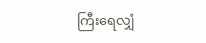ကြီးရေလျှံ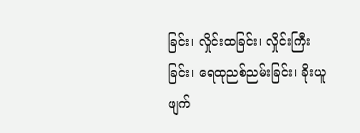ခြင်း၊ လှိုင်းထခြင်း၊ လှိုင်းကြီးခြင်း၊ ရေထုညစ်ညမ်းခြင်း၊ ခိုးယူဖျက်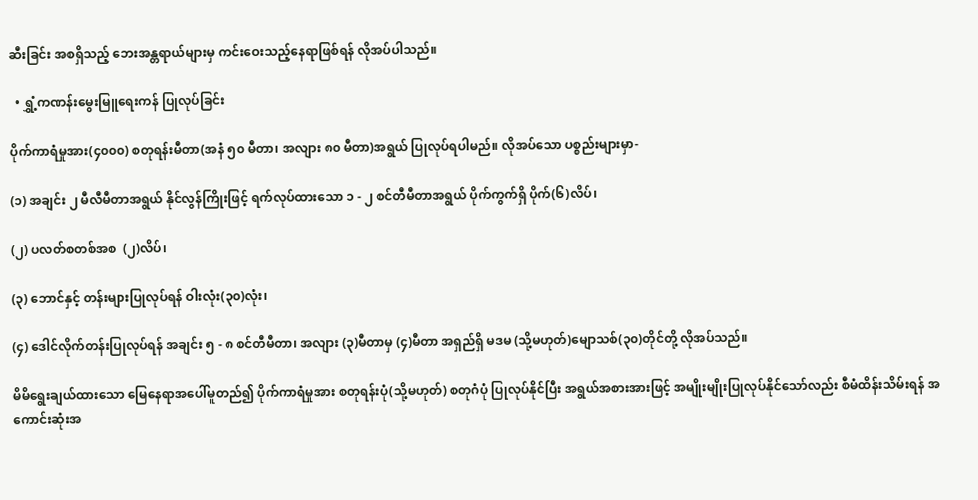ဆီးခြင်း အစရှိသည့် ဘေးအန္တရာယ်များမှ ကင်းဝေးသည့်နေရာဖြစ်ရန် လိုအပ်ပါသည်။

  • ရွှံ့ကဏန်းမွေးမြူရေးကန် ပြုလုပ်ခြင်း

ပိုက်ကာရံမှုအား(၄၀၀၀) စတုရန်းမီတာ(အနံ ၅၀ မီတာ၊ အလျား ၈၀ မီတာ)အရွယ် ပြုလုပ်ရပါမည်။ လိုအပ်သော ပစ္စည်းများမှာ-

(၁) အချင်း ၂ မီလီမီတာအရွယ် နိုင်လွန်ကြိုးဖြင့် ရက်လုပ်ထားသော ၁ - ၂ စင်တီမီတာအရွယ် ပိုက်ကွက်ရှိ ပိုက်(၆)လိပ်၊

(၂) ပလတ်စတစ်အစ  (၂)လိပ်၊

(၃) ဘောင်နှင့် တန်းများပြုလုပ်ရန် ဝါးလုံး(၃၀)လုံး၊

(၄) ဒေါင်လိုက်တန်းပြုလုပ်ရန် အချင်း ၅ - ၈ စင်တီမီတာ၊ အလျား (၃)မီတာမှ (၄)မီတာ အရှည်ရှိ မဒမ (သို့မဟုတ်)မျောသစ်(၃၀)တိုင်တို့ လိုအပ်သည်။

မိမိရွေးချယ်ထားသော မြေနေရာအပေါ်မူတည်၍ ပိုက်ကာရံမှုအား စတုရန်းပုံ(သို့မဟုတ်) စတုဂံပုံ ပြုလုပ်နိုင်ပြီး အရွယ်အစားအားဖြင့် အမျိုးမျိုးပြုလုပ်နိုင်သော်လည်း စီမံထိန်းသိမ်းရန် အကောင်းဆုံးအ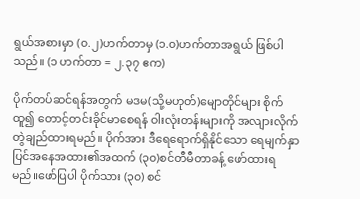ရွယ်အစားမှာ (၀.၂)ဟက်တာမှ (၁.၀)ဟက်တာအရွယ် ဖြစ်ပါသည်။ (၁ ဟက်တာ = ၂.၃၇ ဧက)

ပိုက်တပ်ဆင်ရန်အတွက် မဒမ(သို့မဟုတ်)မျောတိုင်များ စိုက်ထူ၍ တောင့်တင်းခိုင်မာစေရန် ဝါးလုံးတန်းများကို အလျားလိုက် တွဲချည်ထားရမည်။ ပိုက်အား ဒီရေရောက်ရှိနိုင်သော ရေမျက်နှာပြင်အနေအထား၏အထက် (၃၀)စင်တီမီတာခန့် ဖော်ထားရမည်။ဖော်ပြပါ ပိုက်သား (၃၀) စင်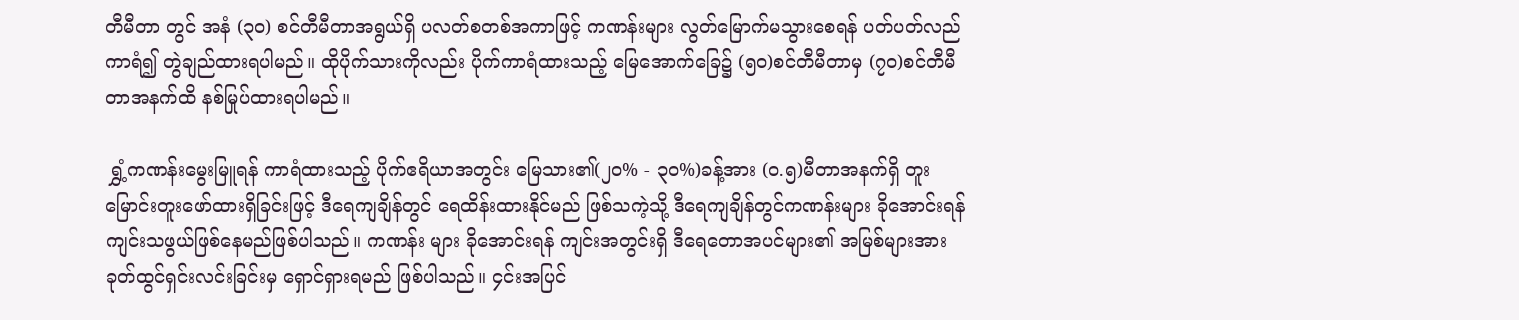တီမီတာ တွင် အနံ (၃၀) စင်တီမီတာအရွယ်ရှိ ပလတ်စတစ်အကာဖြင့် ကဏန်းများ လွတ်မြောက်မသွားစေရန် ပတ်ပတ်လည်ကာရံ၍ တွဲချည်ထားရပါမည်။ ထိုပိုက်သားကိုလည်း ပိုက်ကာရံထားသည့် မြေအောက်ခြေ၌ (၅၀)စင်တီမီတာမှ (၇၀)စင်တီမီတာအနက်ထိ နစ်မြုပ်ထားရပါမည်။

 ရွှံ့ကဏန်းမွေးမြူရန် ကာရံထားသည့် ပိုက်ဧရိယာအတွင်း မြေသား၏(၂၀% - ၃၀%)ခန့်အား (၀.၅)မီတာအနက်ရှိ တူးမြောင်းတူးဖော်ထားရှိခြင်းဖြင့် ဒီရေကျချိန်တွင် ရေထိန်းထားနိုင်မည် ဖြစ်သကဲ့သို့ ဒီရေကျချိန်တွင်ကဏန်းများ ခိုအောင်းရန် ကျင်းသဖွယ်ဖြစ်နေမည်ဖြစ်ပါသည်။ ကဏန်း များ ခိုအောင်းရန် ကျင်းအတွင်းရှိ ဒီရေတောအပင်များ၏ အမြစ်များအား ခုတ်ထွင်ရှင်းလင်းခြင်းမှ ရှောင်ရှားရမည် ဖြစ်ပါသည်။ ၄င်းအပြင်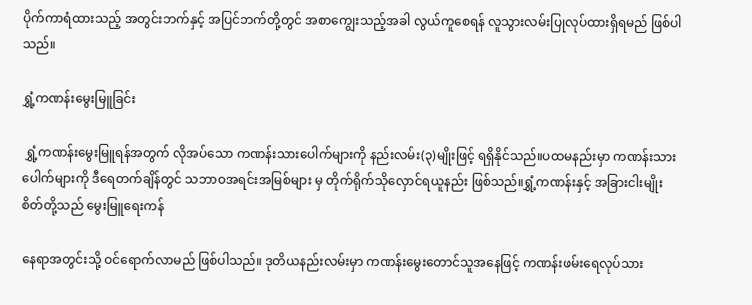ပိုက်ကာရံထားသည့် အတွင်းဘက်နှင့် အပြင်ဘက်တို့တွင် အစာကျွေးသည့်အခါ လွယ်ကူစေရန် လူသွားလမ်းပြုလုပ်ထားရှိရမည် ဖြစ်ပါသည်။

ရွှံ့ကဏန်းမွေးမြူခြင်း

 ရွှံ့ကဏန်းမွေးမြူရန်အတွက် လိုအပ်သော ကဏန်းသားပေါက်များကို နည်းလမ်း(၃)မျိုးဖြင့် ရရှိနိုင်သည်။ပထမနည်းမှာ ကဏန်းသားပေါက်များကို ဒီရေတက်ချိန်တွင် သဘာဝအရင်းအမြစ်များ မှ တိုက်ရိုက်သိုလှောင်ရယူနည်း ဖြစ်သည်။ရွှံ့ကဏန်းနှင့် အခြားငါးမျိုးစိတ်တို့သည် မွေးမြူရေးကန်

နေရာအတွင်းသို့ ဝင်ရောက်လာမည် ဖြစ်ပါသည်။ ဒုတိယနည်းလမ်းမှာ ကဏန်းမွေးတောင်သူအနေဖြင့် ကဏန်းဖမ်းရေလုပ်သား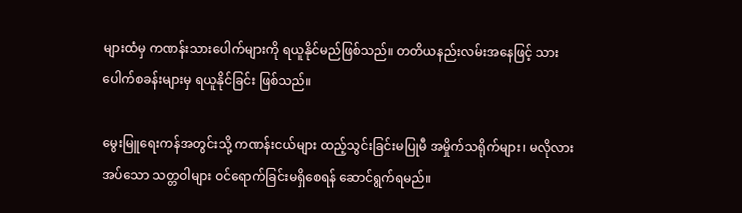များထံမှ ကဏန်းသားပေါက်များကို ရယူနိုင်မည်ဖြစ်သည်။ တတိယနည်းလမ်းအနေဖြင့် သားပေါက်စခန်းများမှ ရယူနိုင်ခြင်း ဖြစ်သည်။

မွေးမြူရေးကန်အတွင်းသို့ ကဏန်းငယ်များ ထည့်သွင်းခြင်းမပြုမီ အမှိုက်သရိုက်များ၊ မလိုလားအပ်သော သတ္တဝါများ ဝင်ရောက်ခြင်းမရှိစေရန် ဆောင်ရွက်ရမည်။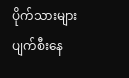ပိုက်သားများ ပျက်စီးနေ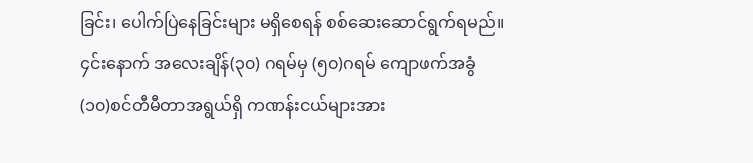ခြင်း၊ ပေါက်ပြဲနေခြင်းများ မရှိစေရန် စစ်ဆေးဆောင်ရွက်ရမည်။ ၄င်းနောက် အလေးချိန်(၃၀) ဂရမ်မှ (၅၀)ဂရမ် ကျောဖက်အခွံ(၁၀)စင်တီမီတာအရွယ်ရှိ ကဏန်းငယ်များအား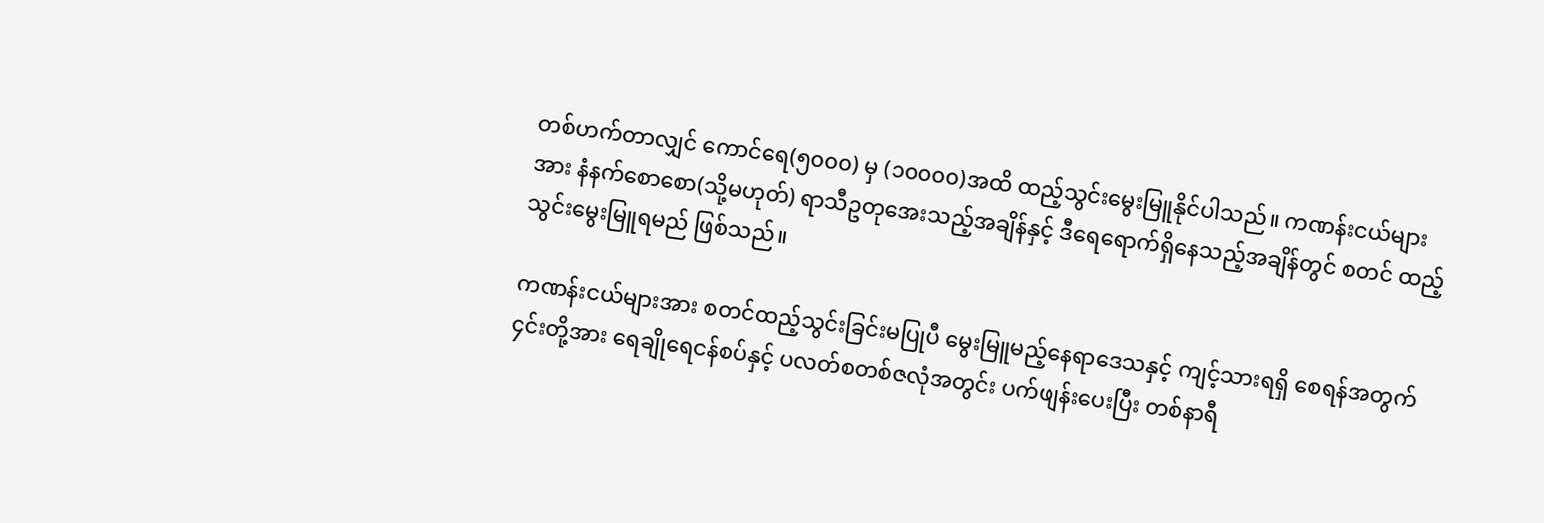တစ်ဟက်တာလျှင် ကောင်ရေ(၅၀၀၀) မှ (၁၀၀၀၀)အထိ ထည့်သွင်းမွေးမြူနိုင်ပါသည်။ ကဏန်းငယ်များအား နံနက်စောစော(သို့မဟုတ်) ရာသီဥတုအေးသည့်အချိန်နှင့် ဒီရေရောက်ရှိနေသည့်အချိန်တွင် စတင် ထည့်သွင်းမွေးမြူရမည် ဖြစ်သည်။

ကဏန်းငယ်များအား စတင်ထည့်သွင်းခြင်းမပြုပီ မွေးမြူမည့်နေရာဒေသနှင့် ကျင့်သားရရှိ စေရန်အတွက်၄င်းတို့အား ရေချိုရေငန်စပ်နှင့် ပလတ်စတစ်ဇလုံအတွင်း ပက်ဖျန်းပေးပြီး တစ်နာရီ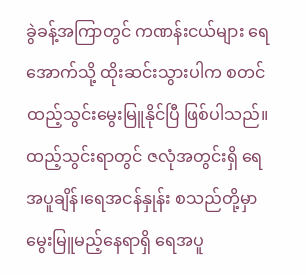ခွဲခန့်အကြာတွင် ကဏန်းငယ်များ ရေအောက်သို့ ထိုးဆင်းသွားပါက စတင်ထည့်သွင်းမွေးမြူနိုင်ပြီ ဖြစ်ပါသည်။ထည့်သွင်းရာတွင် ဇလုံအတွင်းရှိ ရေအပူချိန်၊ရေအငန်နှုန်း စသည်တို့မှာ မွေးမြူမည့်နေရာရှိ ရေအပူ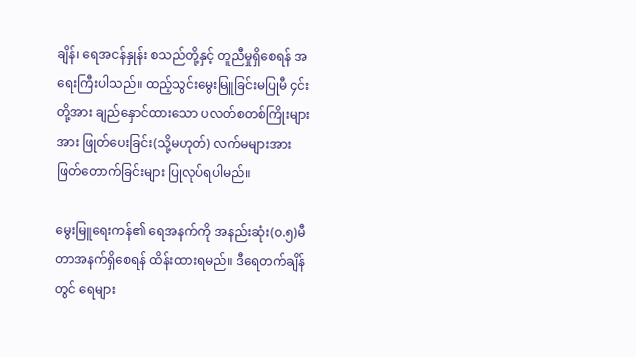ချိန်၊ ရေအငန်နှုန်း စသည်တို့နှင့် တူညီမှုရှိစေရန် အရေးကြီးပါသည်။ ထည့်သွင်းမွေးမြူခြင်းမပြုမီ ၄င်းတို့အား ချည်နှောင်ထားသော ပလတ်စတစ်ကြိုးများအား ဖြုတ်ပေးခြင်း(သို့မဟုတ်) လက်မများအား ဖြတ်တောက်ခြင်းများ ပြုလုပ်ရပါမည်။

မွေးမြူရေးကန်၏ ရေအနက်ကို အနည်းဆုံး(၀.၅)မီတာအနက်ရှိစေရန် ထိန်းထားရမည်။ ဒီရေတက်ချိန်တွင် ရေများ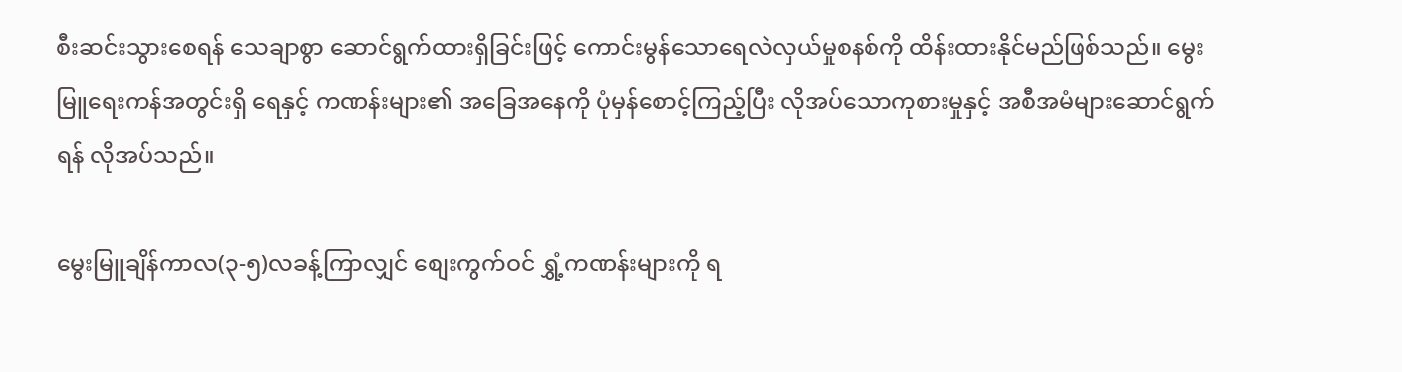စီးဆင်းသွားစေရန် သေချာစွာ ဆောင်ရွက်ထားရှိခြင်းဖြင့် ကောင်းမွန်သောရေလဲလှယ်မှုစနစ်ကို ထိန်းထားနိုင်မည်ဖြစ်သည်။ မွေးမြူရေးကန်အတွင်းရှိ ရေနှင့် ကဏန်းများ၏ အခြေအနေကို ပုံမှန်စောင့်ကြည့်ပြီး လိုအပ်သောကုစားမှုနှင့် အစီအမံများဆောင်ရွက်ရန် လိုအပ်သည်။

မွေးမြူချိန်ကာလ(၃-၅)လခန့်ကြာလျှင် စျေးကွက်ဝင် ရွှံ့ကဏန်းများကို ရ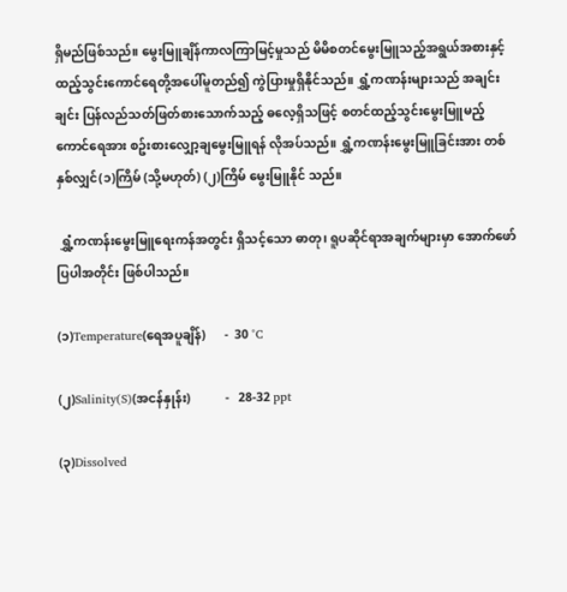ရှိမည်ဖြစ်သည်။ မွေးမြူချိန်ကာလကြာမြင့်မှုသည် မိမိစတင်မွေးမြူသည့်အရွယ်အစားနှင့် ထည့်သွင်းကောင်ရေတို့အပေါ်မူတည်၍ ကွဲပြားမှုရှိနိုင်သည်။ ရွှံ့ကဏန်းများသည် အချင်းချင်း ပြန်လည်သတ်ဖြတ်စားသောက်သည့် ဓလေ့ရှိသဖြင့် စတင်ထည့်သွင်းမွေးမြူမည့် ကောင်ရေအား စဥ်းစားလျှော့ချမွေးမြူရန် လိုအပ်သည်။ ရွှံ့ကဏန်းမွေးမြူခြင်းအား တစ်နှစ်လျှင်(၁)ကြိမ် (သို့မဟုတ်) (၂)ကြိမ် မွေးမြူနိုင် သည်။

 ရွှံ့ကဏန်းမွေးမြူရေးကန်အတွင်း ရှိသင့်သော ဓာတု၊ ရူပဆိုင်ရာအချက်များမှာ အောက်ဖော်ပြပါအတိုင်း ဖြစ်ပါသည်။

(၁)Temperature(ရေအပူချိန်)      -  30 °C

(၂)Salinity(S)(အငန်နှုန်း)           -   28-32 ppt

(၃)Dissolved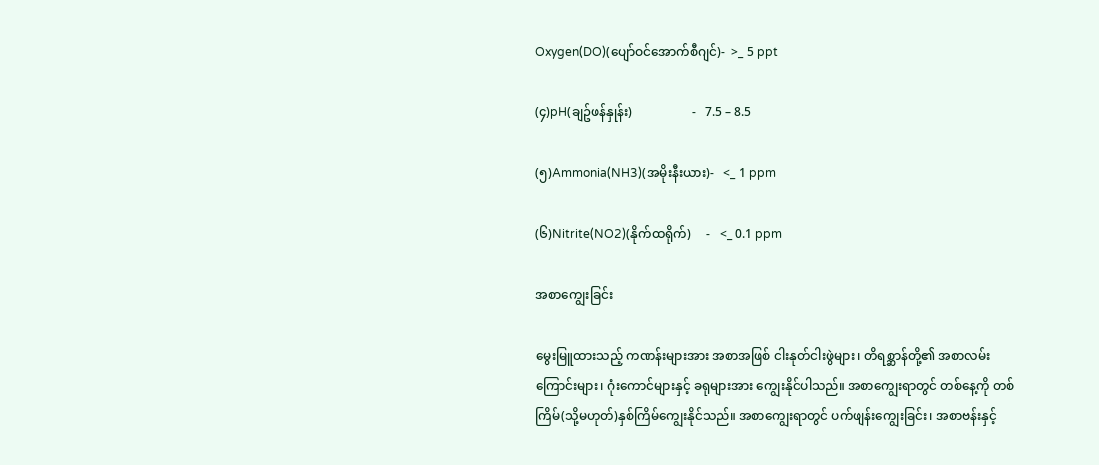Oxygen(DO)(ပျော်ဝင်အောက်စီဂျင်)-  >_ 5 ppt

(၄)pH(ချဥ်ဖန်နှုန်း)                   -   7.5 – 8.5

(၅)Ammonia(NH3)(အမိုးနီးယား)-   <_ 1 ppm

(၆)Nitrite(NO2)(နိုက်ထရိုက်)     -   <_ 0.1 ppm

အစာကျွေးခြင်း

မွေးမြူထားသည့် ကဏန်းများအား အစာအဖြစ် ငါးနုတ်ငါးဖွဲများ၊ တိရစ္ဆာန်တို့၏ အစာလမ်းကြောင်းများ၊ ဂုံးကောင်များနှင့် ခရုများအား ကျွေးနိုင်ပါသည်။ အစာကျွေးရာတွင် တစ်နေ့ကို တစ်ကြိမ်(သို့မဟုတ်)နှစ်ကြိမ်ကျွေးနိုင်သည်။ အစာကျွေးရာတွင် ပက်ဖျန်းကျွေးခြင်း၊ အစာဗန်းနှင့်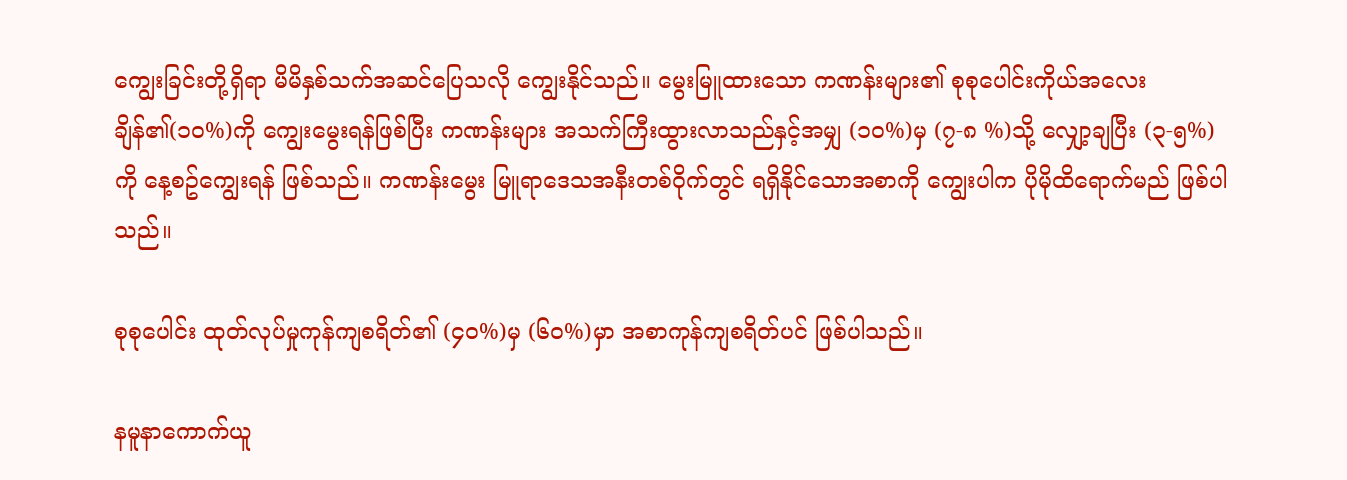ကျွေးခြင်းတို့ရှိရာ မိမိနှစ်သက်အဆင်ပြေသလို ကျွေးနိုင်သည်။ မွေးမြူထားသော ကဏန်းများ၏ စုစုပေါင်းကိုယ်အလေးချိန်၏(၁၀%)ကို ကျွေးမွေးရန်ဖြစ်ပြီး ကဏန်းများ အသက်ကြီးထွားလာသည်နှင့်အမျှ (၁၀%)မှ (၇-၈ %)သို့ လျှော့ချပြီး (၃-၅%)ကို နေ့စဥ်ကျွေးရန် ဖြစ်သည်။ ကဏန်းမွေး မြူရာဒေသအနီးတစ်ဝိုက်တွင် ရရှိနိုင်သောအစာကို ကျွေးပါက ပိုမိုထိရောက်မည် ဖြစ်ပါသည်။

စုစုပေါင်း ထုတ်လုပ်မှုကုန်ကျစရိတ်၏ (၄၀%)မှ (၆၀%)မှာ အစာကုန်ကျစရိတ်ပင် ဖြစ်ပါသည်။

နမူနာကောက်ယူ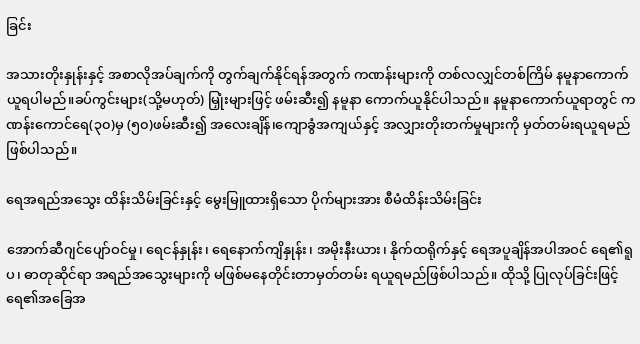ခြင်း

အသားတိုးနှုန်းနှင့် အစာလိုအပ်ချက်ကို တွက်ချက်နိုင်ရန်အတွက် ကဏန်းများကို တစ်လလျှင်တစ်ကြိမ် နမူနာကောက်ယူရပါမည်။ခပ်ကွင်းများ(သို့မဟုတ်) မြှုံးများဖြင့် ဖမ်းဆီး၍ နမူနာ ကောက်ယူနိုင်ပါသည်။ နမူနာကောက်ယူရာတွင် ကဏန်းကောင်ရေ(၃၀)မှ (၅၀)ဖမ်းဆီး၍ အလေးချိန်၊ကျောခွံအကျယ်နှင့် အလျှားတိုးတက်မှုများကို မှတ်တမ်းရယူရမည် ဖြစ်ပါသည်။

ရေအရည်အသွေး ထိန်းသိမ်းခြင်းနှင့် မွေးမြူထားရှိသော ပိုက်များအား စီမံထိန်းသိမ်းခြင်း

အောက်ဆီဂျင်ပျော်ဝင်မှု၊ ရေငန်နှုန်း၊ ရေနောက်ကျိနှုန်း၊ အမိုးနီးယား၊ နိုက်ထရိုက်နှင့် ရေအပူချိန်အပါအဝင် ရေ၏ရူပ၊ ဓာတုဆိုင်ရာ အရည်အသွေးများကို မဖြစ်မနေတိုင်းတာမှတ်တမ်း ရယူရမည်ဖြစ်ပါသည်။ ထိုသို့ ပြုလုပ်ခြင်းဖြင့် ရေ၏အခြေအ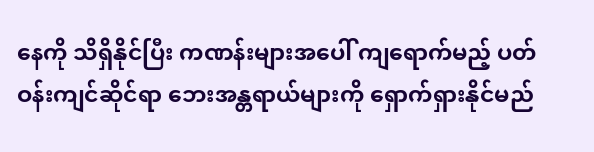နေကို သိရှိနိုင်ပြီး ကဏန်းများအပေါ် ကျရောက်မည့် ပတ်ဝန်းကျင်ဆိုင်ရာ ဘေးအန္တရာယ်များကို ရှောက်ရှားနိုင်မည်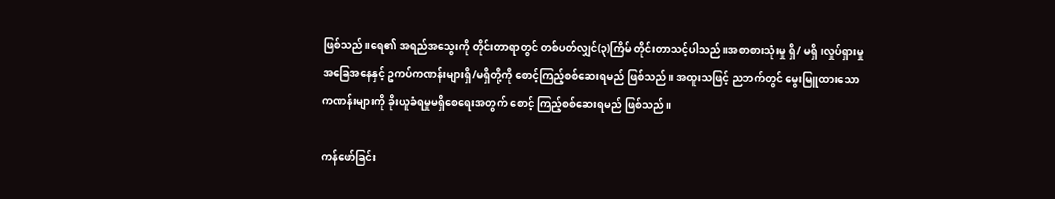ဖြစ်သည်။ရေ၏ အရည်အသွေးကို တိုင်းတာရာတွင် တစ်ပတ်လျှင်(၃)ကြိမ် တိုင်းတာသင့်ပါသည်။အစာစားသုံးမှု ရှိ/ မရှိ၊လှုပ်ရှားမှု အခြေအနေနှင့် ဥကပ်ကဏန်းများရှိ/မရှိတို့ကို စောင့်ကြည့်စစ်ဆေးရမည် ဖြစ်သည်။ အထူးသဖြင့် ညဘက်တွင် မွေးမြူထားသောကဏန်းများကို ခိုးယူခံရမှုမရှိစေရေးအတွက် စောင့် ကြည့်စစ်ဆေးရမည် ဖြစ်သည်။

ကန်ဖော်ခြင်း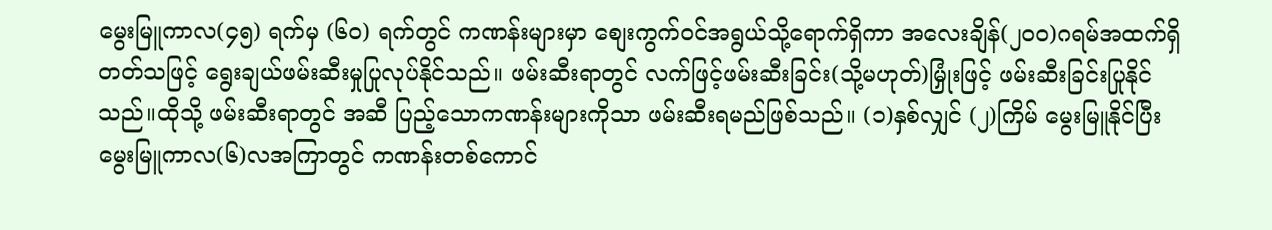မွေးမြူကာလ(၄၅) ရက်မှ (၆၀) ရက်တွင် ကဏန်းများမှာ စျေးကွက်ဝင်အရွယ်သို့ရောက်ရှိကာ အလေးချိန်(၂၀၀)ဂရမ်အထက်ရှိတတ်သဖြင့် ရွေးချယ်ဖမ်းဆီးမှုပြုလုပ်နိုင်သည်။ ဖမ်းဆီးရာတွင် လက်ဖြင့်ဖမ်းဆီးခြင်း(သို့မဟုတ်)မြှုံးဖြင့် ဖမ်းဆီးခြင်းပြုနိုင်သည်။ထိုသို့ ဖမ်းဆီးရာတွင် အဆီ ပြည့်သောကဏန်းများကိုသာ ဖမ်းဆီးရမည်ဖြစ်သည်။ (၁)နှစ်လျှင် (၂)ကြိမ် မွေးမြူနိုင်ပြီး မွေးမြူကာလ(၆)လအကြာတွင် ကဏန်းတစ်ကောင်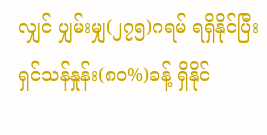လျှင် ပျှမ်းမျှ(၂၇၅)ဂရမ် ရရှိနိုင်ပြီး ရှင်သန်နှုန်း(၈၀%)ခန့် ရှိနိုင်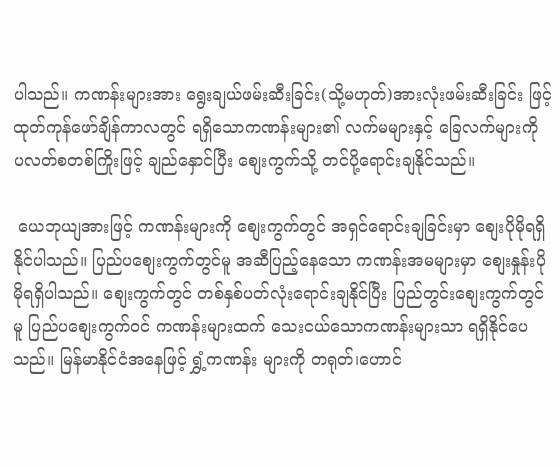ပါသည်။ ကဏန်းများအား ရွေးချယ်ဖမ်းဆီးခြင်း(သို့မဟုတ်)အားလုံးဖမ်းဆီးခြင်း ဖြင့် ထုတ်ကုန်ဖော်ချိန်ကာလတွင် ရရှိသောကဏန်းများ၏ လက်မများနှင့် ခြေလက်များကို ပလတ်စတစ်ကြိုးဖြင့် ချည်နှောင်ပြီး စျေးကွက်သို့ တင်ပို့ရောင်းချနိုင်သည်။

 ယေဘုယျအားဖြင့် ကဏန်းများကို စျေးကွက်တွင် အရှင်ရောင်းချခြင်းမှာ စျေးပိုမိုရရှိနိုင်ပါသည်။ ပြည်ပစျေးကွက်တွင်မူ အဆီပြည့်နေသော ကဏန်းအမများမှာ စျေးနှုန်းပိုမိုရရှိပါသည်။ စျေးကွက်တွင် တစ်နှစ်ပတ်လုံးရောင်းချနိုင်ပြီး ပြည်တွင်းစျေးကွက်တွင်မူ ပြည်ပစျေးကွက်ဝင် ကဏန်းများထက် သေးငယ်သောကဏန်းများသာ ရရှိနိုင်ပေသည်။ မြန်မာနိုင်ငံအနေဖြင့် ရွှံ့ကဏန်း များကို တရုတ်၊ဟောင်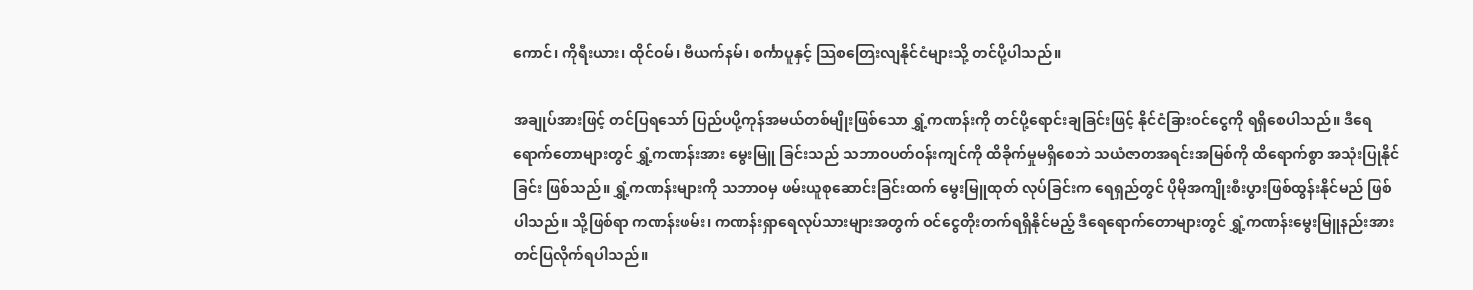ကောင်၊ ကိုရီးယား၊ ထိုင်ဝမ်၊ ဗီယက်နမ်၊ စင်္ကာပူနှင့် သြစတြေးလျနိုင်ငံများသို့ တင်ပို့ပါသည်။

အချုပ်အားဖြင့် တင်ပြရသော် ပြည်ပပို့ကုန်အမယ်တစ်မျိုးဖြစ်သော ရွှံ့ကဏန်းကို တင်ပို့ရောင်းချခြင်းဖြင့် နိုင်ငံခြားဝင်ငွေကို ရရှိစေပါသည်။ ဒီရေရောက်တောများတွင် ရွှံ့ကဏန်းအား မွေးမြူ ခြင်းသည် သဘာဝပတ်ဝန်းကျင်ကို ထိခိုက်မှုမရှိစေဘဲ သယံဇာတအရင်းအမြစ်ကို ထိရောက်စွာ အသုံးပြုနိုင်ခြင်း ဖြစ်သည်။ ရွှံ့ကဏန်းများကို သဘာဝမှ ဖမ်းယူစုဆောင်းခြင်းထက် မွေးမြူထုတ် လုပ်ခြင်းက ရေရှည်တွင် ပိုမိုအကျိုးစီးပွားဖြစ်ထွန်းနိုင်မည် ဖြစ်ပါသည်။ သို့ဖြစ်ရာ ကဏန်းဖမ်း၊ ကဏန်းရှာရေလုပ်သားများအတွက် ဝင်ငွေတိုးတက်ရရှိနိုင်မည့် ဒီရေရောက်တောများတွင် ရွှံ့ကဏန်းမွေးမြူနည်းအား တင်ပြလိုက်ရပါသည်။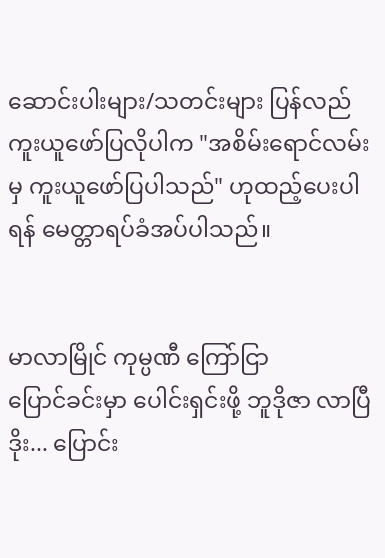ဆောင်းပါးများ/သတင်းများ ပြန်လည်ကူးယူဖော်ပြလိုပါက "အစိမ်းရောင်လမ်းမှ ကူးယူဖော်ပြပါသည်" ဟုထည့်ပေးပါရန် မေတ္တာရပ်ခံအပ်ပါသည်။


မာလာမြိုင် ကုမ္ပဏီ ကြော်ငြာ
ပြောင်ခင်းမှာ ပေါင်းရှင်းဖို့ ဘူဒိုဇာ လာပြီ ဒိုး... ပြောင်း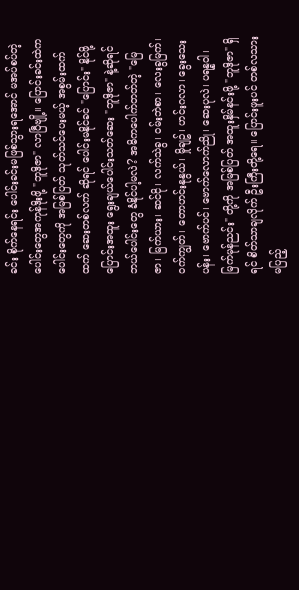ခင်း စိုက်နေရင်း ပေါင်းခင်းမဖြစ်သွားရအောင် မအပ်စပ်တဲ့ ပေါင်းတွေအကုန်ဒိုးဖို့ "ဘူဒိုဇာ" လာပြီဗျို့။ ပြောင်းခင်းထဲက ပေါင်းတွေကို အမြစ်ပြတ် သုတ်သင်ပေးမယ့် အစွမ်းထက်ထက် ဆေးတစ်လက် ဆိုရင် ပေါင်းမနိုင်ခင် "ပြောင်း" နိုင်ဖို့ ပြောင်းအထူး ရွေးချယ်ပေါင်းသတ်ဆေး "ဘူဒိုဇာ" နဲ့ဆိုရင် ဘယ်ပေါင်းတွေ ခံနိုင်ပါ့မလဲ? အဓိကပေါက်တတ်တဲ့ "မြေဇာ၊ မြက်ယား၊ ဆင်ငို၊ လက်သဲခွ၊ ဝမ်းဘဲစာ၊ လေးခွမြက်၊ ဝက်ကျွတ်၊ တောဟင်းနုနွယ်၊ မှိုချဥ်၊ ဟင်းဂလာ၊ ခွေးသေးပန်း၊ ဗောက်ပင်၊ ဗောက်လောက်ညို၊ ဆေးပုလဲ၊ ပရန္နဝါ၊ မြက်မုန်ညင်း" တို့ကို အမြစ်ပြတ် အထူးနှိမ်နင်းဖို့ "ဘူဒိုဇာ" ရှိရင် စိတ်သာချလိုက် ဦးကြီးတို့ရေ။ ပြောင်းဖူးပင် တစ်လသားမပြည့်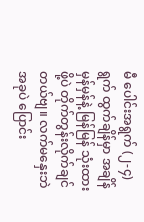မီ ပေါင်းအရွက် (၂-၄) ရွက် ထွက်ချိန်မှာ အချိန်မှန်မှန်နဲ့ မြန်မြန် သုံးထားဖို့ပဲ တိုက်တွန်းလိုက်ချင်တယ်ဗျ။ လက်မနှေးဘဲ အခုပဲ ပြောင်း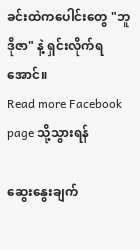ခင်းထဲကပေါင်းတွေ "ဘူဒိုဇာ" နဲ့ ရှင်းလိုက်ရအောင်။
Read more Facebook page သို့သွားရန်

ဆွေးနွေးချက်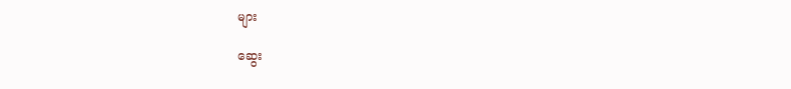များ

ဆွေး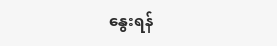နွေးရန်